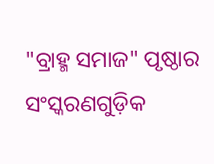"ବ୍ରାହ୍ମ ସମାଜ" ପୃଷ୍ଠାର ସଂସ୍କରଣ‌ଗୁଡ଼ିକ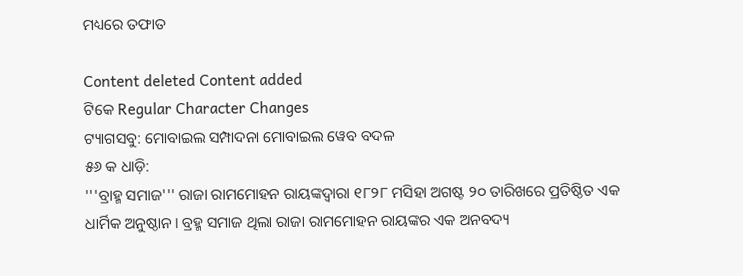ମଧ୍ୟରେ ତଫାତ

Content deleted Content added
ଟିକେ Regular Character Changes
ଟ୍ୟାଗସବୁ: ମୋବାଇଲ ସମ୍ପାଦନା ମୋବାଇଲ ୱେବ ବଦଳ
୫୬ କ ଧାଡ଼ି:
'''ବ୍ରାହ୍ମ ସମାଜ''' ରାଜା ରାମମୋହନ ରାୟଙ୍କଦ୍ୱାରା ୧୮୨୮ ମସିହା ଅଗଷ୍ଟ ୨୦ ତାରିଖରେ ପ୍ରତିଷ୍ଠିତ ଏକ ଧାର୍ମିକ ଅନୁଷ୍ଠାନ। ବ୍ରହ୍ମ ସମାଜ ଥିଲା ରାଜା ରାମମୋହନ ରାୟଙ୍କର ଏକ ଅନବଦ୍ୟ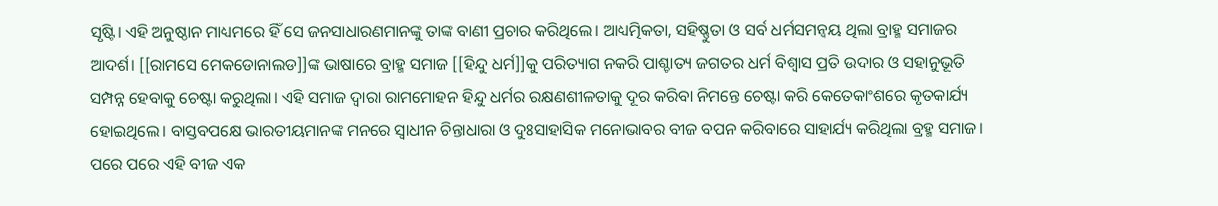ସୃଷ୍ଟି। ଏହି ଅନୁଷ୍ଠାନ ମାଧ୍ୟମରେ ହିଁ ସେ ଜନସାଧାରଣମାନଙ୍କୁ ତାଙ୍କ ବାଣୀ ପ୍ରଚାର କରିଥିଲେ। ଆଧ୍ୟତ୍ମିକତା, ସହିଷ୍ଣୁତା ଓ ସର୍ବ ଧର୍ମସମନ୍ବୟ ଥିଲା ବ୍ରାହ୍ମ ସମାଜର ଆଦର୍ଶ। [[ରାମସେ ମେକଡୋନାଲଡ]]ଙ୍କ ଭାଷାରେ ବ୍ରାହ୍ମ ସମାଜ [[ହିନ୍ଦୁ ଧର୍ମ]]କୁ ପରିତ୍ୟାଗ ନକରି ପାଶ୍ଚାତ୍ୟ ଜଗତର ଧର୍ମ ବିଶ୍ବାସ ପ୍ରତି ଉଦାର ଓ ସହାନୁଭୂତି ସମ୍ପନ୍ନ ହେବାକୁ ଚେଷ୍ଟା କରୁଥିଲା। ଏହି ସମାଜ ଦ୍ବାରା ରାମମୋହନ ହିନ୍ଦୁ ଧର୍ମର ରକ୍ଷଣଶୀଳତାକୁ ଦୂର କରିବା ନିମନ୍ତେ ଚେଷ୍ଟା କରି କେତେକାଂଶରେ କୃତକାର୍ଯ୍ୟ ହୋଇଥିଲେ। ବାସ୍ତବପକ୍ଷେ ଭାରତୀୟମାନଙ୍କ ମନରେ ସ୍ବାଧୀନ ଚିନ୍ତାଧାରା ଓ ଦୁଃସାହାସିକ ମନୋଭାବର ବୀଜ ବପନ କରିବାରେ ସାହାର୍ଯ୍ୟ କରିଥିଲା ବ୍ରହ୍ମ ସମାଜ। ପରେ ପରେ ଏହି ବୀଜ ଏକ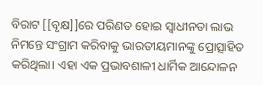ବିରାଟ [[ବୃକ୍ଷ]]ରେ ପରିଣତ ହୋଇ ସ୍ବାଧୀନତା ଲାଭ ନିମନ୍ତେ ସଂଗ୍ରାମ କରିବାକୁ ଭାରତୀୟମାନଙ୍କୁ ପ୍ରୋତ୍ସାହିତ କରିଥିଲା। ଏହା ଏକ ପ୍ରଭାବଶାଳୀ ଧାର୍ମିକ ଆନ୍ଦୋଳନ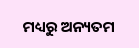ମଧ୍ୟରୁ ଅନ୍ୟତମ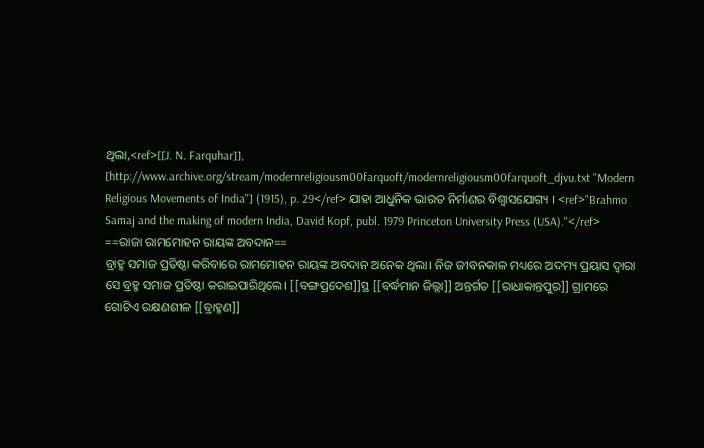ଥିଲା,<ref>[[J. N. Farquhar]], [http://www.archive.org/stream/modernreligiousm00farquoft/modernreligiousm00farquoft_djvu.txt ''Modern Religious Movements of India''] (1915), p. 29</ref> ଯାହା ଆଧୁନିକ ଭାରତ ନିର୍ମାଣର ବିଶ୍ଵାସଯୋଗ୍ୟ । <ref>"Brahmo Samaj and the making of modern India, David Kopf, publ. 1979 Princeton University Press (USA)."</ref>
==ରାଜା ରାମମୋହନ ରାୟଙ୍କ ଅବଦାନ==
ବ୍ରାହ୍ମ ସମାଜ ପ୍ରତିଷ୍ଠା କରିବାରେ ରାମମୋହନ ରାୟଙ୍କ ଅବଦାନ ଅନେକ ଥିଲା। ନିଜ ଜୀବନକାଳ ମଧ୍ୟରେ ଅଦମ୍ୟ ପ୍ରୟାସ ଦ୍ବାରା ସେ ବ୍ରହ୍ମ ସମାଜ ପ୍ରତିଷ୍ଠା କରାଇପାରିଥିଲେ। [[ବଙ୍ଗପ୍ରଦେଶ]]ସ୍ଥ [[ବର୍ଦ୍ଧମାନ ଜିଲ୍ଲା]] ଅନ୍ତର୍ଗତ [[ରାଧାକାନ୍ତପୁର]] ଗ୍ରାମରେ ଗୋଟିଏ ରକ୍ଷଣଶୀଳ [[ବ୍ରାହ୍ମଣ]]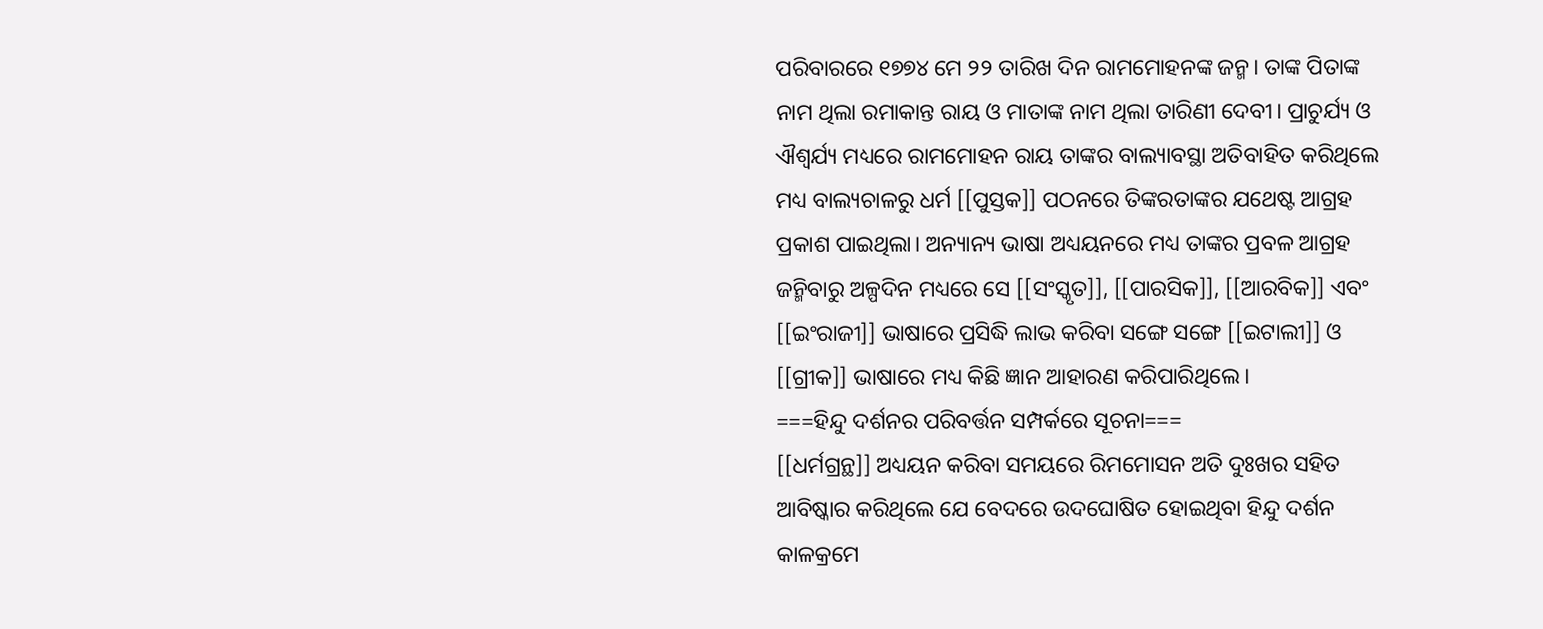ପରିବାରରେ ୧୭୭୪ ମେ ୨୨ ତାରିଖ ଦିନ ରାମମୋହନଙ୍କ ଜନ୍ମ। ତାଙ୍କ ପିତାଙ୍କ ନାମ ଥିଲା ରମାକାନ୍ତ ରାୟ ଓ ମାତାଙ୍କ ନାମ ଥିଲା ତାରିଣୀ ଦେବୀ। ପ୍ରାଚୁର୍ଯ୍ୟ ଓ ଐଶ୍ବର୍ଯ୍ୟ ମଧ୍ୟରେ ରାମମୋହନ ରାୟ ତାଙ୍କର ବାଲ୍ୟାବସ୍ଥା ଅତିବାହିତ କରିଥିଲେ ମଧ୍ୟ ବାଲ୍ୟଚାଳରୁ ଧର୍ମ [[ପୁସ୍ତକ]] ପଠନରେ ତିଙ୍କରତାଙ୍କର ଯଥେଷ୍ଟ ଆଗ୍ରହ ପ୍ରକାଶ ପାଇଥିଲା। ଅନ୍ୟାନ୍ୟ ଭାଷା ଅଧ୍ୟୟନରେ ମଧ୍ୟ ତାଙ୍କର ପ୍ରବଳ ଆଗ୍ରହ ଜନ୍ମିବାରୁ ଅଳ୍ପଦିନ ମଧ୍ୟରେ ସେ [[ସଂସ୍କୃତ]], [[ପାରସିକ]], [[ଆରବିକ]] ଏବଂ [[ଇଂରାଜୀ]] ଭାଷାରେ ପ୍ରସିଦ୍ଧି ଲାଭ କରିବା ସଙ୍ଗେ ସଙ୍ଗେ [[ଇଟାଲୀ]] ଓ [[ଗ୍ରୀକ]] ଭାଷାରେ ମଧ୍ୟ କିଛି ଜ୍ଞାନ ଆହାରଣ କରିପାରିଥିଲେ।
===ହିନ୍ଦୁ ଦର୍ଶନର ପରିବର୍ତ୍ତନ ସମ୍ପର୍କରେ ସୂଚନା===
[[ଧର୍ମଗ୍ରନ୍ଥ]] ଅଧ୍ୟୟନ କରିବା ସମୟରେ ରିମମୋସନ ଅତି ଦୁଃଖର ସହିତ ଆବିଷ୍କାର କରିଥିଲେ ଯେ ବେଦରେ ଉଦଘୋଷିତ ହୋଇଥିବା ହିନ୍ଦୁ ଦର୍ଶନ କାଳକ୍ରମେ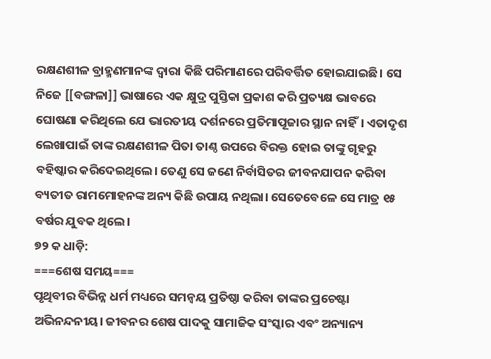ରକ୍ଷଣଶୀଳ ବ୍ରାହ୍ମଣମାନଙ୍କ ଦ୍ବାରା କିଛି ପରିମାଣରେ ପରିବର୍ତ୍ତିତ ହୋଇଯାଇଛି। ସେ ନିଜେ [[ବଙ୍ଗଳା]] ଭାଷାରେ ଏକ କ୍ଷୁଦ୍ର ପୁସ୍ତିକା ପ୍ରକାଶ କରି ପ୍ରତ୍ୟକ୍ଷ ଭାବରେ ଘୋଷଣା କରିଥିଲେ ଯେ ଭାରତୀୟ ଦର୍ଶନରେ ପ୍ରତିମାପୂଜାର ସ୍ଥାନ ନାହିଁ। ଏତାଦୃଶ ଲେଖାପାଇଁ ତାଙ୍କ ରକ୍ଷଣଶୀଳ ପିତା ତାଣ୍ଠ ଉପରେ ବିରକ୍ତ ହୋଇ ତାଙ୍କୁ ଗୃହରୁ ବହିଷ୍କାର କରିଦେଇଥିଲେ। ତେଣୁ ସେ ଜଣେ ନିର୍ବାସିତର ଜୀବନଯାପନ କରିବା ବ୍ୟତୀତ ରାମମୋହନଙ୍କ ଅନ୍ୟ କିଛି ଉପାୟ ନଥିଲା। ସେତେବେଳେ ସେ ମାତ୍ର ୧୫ ବର୍ଷର ଯୁବକ ଥିଲେ।
୭୨ କ ଧାଡ଼ି:
===ଶେଷ ସମୟ===
ପୃଥିବୀର ବିଭିନ୍ନ ଧର୍ମ ମଧ୍ୟରେ ସମନ୍ବୟ ପ୍ରତିଷ୍ଠା କରିବା ତାଙ୍କର ପ୍ରଚେଷ୍ଟା ଅଭିନନ୍ଦନୀୟ। ଜୀବନର ଶେଷ ପାଦକୁ ସାମାଜିକ ସଂସ୍କାର ଏବଂ ଅନ୍ୟାନ୍ୟ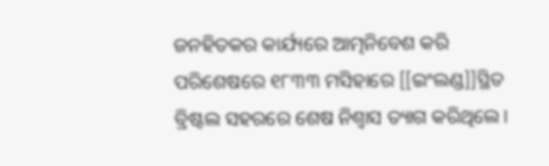ଜନହିତକର କାର୍ଯ୍ୟରେ ଆତ୍ମନିବେଶ କରି ପରିଶେଷରେ ୧୮୩୩ ମସିହାରେ [[ଇଂଲଣ୍ଡ]]ସ୍ଥିତ ବ୍ରିଷ୍ଟଲ ସହରରେ ଶେଷ ନିଶ୍ବାସ ତ୍ୟାଗ କରିଥିଲେ।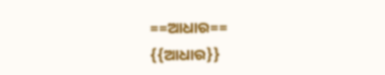==ଆଧାର==
{{ଆଧାର}}